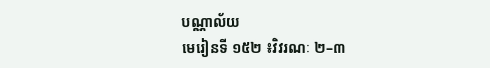បណ្ណាល័យ
មេរៀនទី ១៥២ ៖វិវរណៈ ២–៣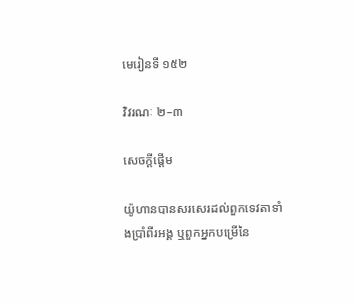មេរៀនទី ១៥២

វិវរណៈ ២–៣

សេចក្ដីផ្ដើម

យ៉ូហានបានសរសេរដល់ពួកទេវតាទាំងប្រាំពីរអង្គ ឬពួកអ្នកបម្រើនៃ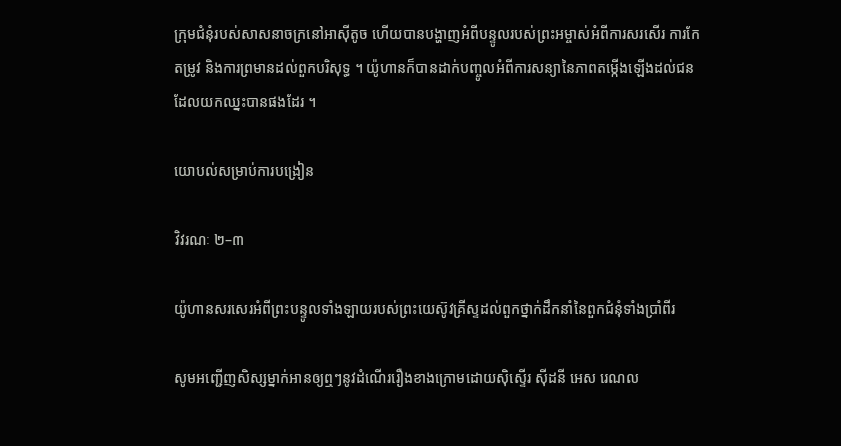ក្រុមជំនុំរបស់សាសនាចក្រនៅអាស៊ីតូច ហើយបានបង្ហាញអំពីបន្ទូលរបស់ព្រះអម្ចាស់អំពីការសរសើរ ការកែតម្រូវ និងការព្រមានដល់ពួកបរិសុទ្ធ ។ យ៉ូហានក៏បានដាក់បញ្ចូលអំពីការសន្យានៃភាពតម្កើងឡើងដល់ជនដែលយកឈ្នះបានផងដែរ ។

យោបល់សម្រាប់ការបង្រៀន

វិវរណៈ ២–៣

យ៉ូហានសរសេរអំពីព្រះបន្ទូលទាំងឡាយរបស់ព្រះយេស៊ូវគ្រីស្ទដល់ពួកថ្នាក់ដឹកនាំនៃពួកជំនុំទាំងប្រាំពីរ

សូមអញ្ជើញសិស្សម្នាក់អានឲ្យឮៗនូវដំណើររឿងខាងក្រោមដោយស៊ិស្ទើរ ស៊ីដនី អេស រេណល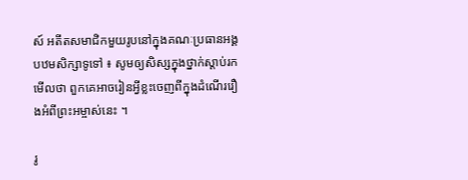ស៍ អតីតសមាជិកមួយរូបនៅក្នុងគណៈប្រធានអង្គបឋមសិក្សាទូទៅ ៖ សូមឲ្យសិស្សក្នុងថ្នាក់ស្ដាប់រកមើលថា ពួកគេអាចរៀនអ្វីខ្លះចេញពីក្នុងដំណើររឿងអំពីព្រះអម្ចាស់នេះ ។

រូ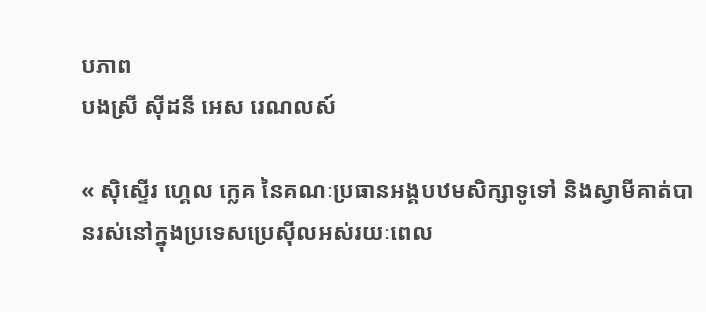បភាព
បងស្រី ស៊ីដនី អេស រេណលស៍

« ស៊ិស្ទើរ ហ្គេល ក្លេគ នៃគណៈប្រធានអង្គបឋមសិក្សាទូទៅ និងស្វាមីគាត់បានរស់នៅក្នុងប្រទេសប្រេស៊ីលអស់រយៈពេល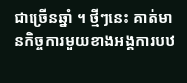ជាច្រើនឆ្នាំ ។ ថ្មីៗនេះ គាត់មានកិច្ចការមួយខាងអង្គការបឋ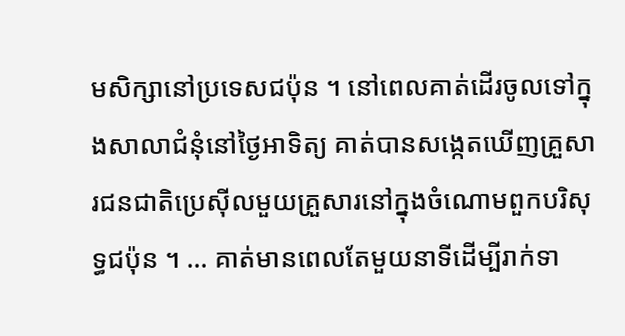មសិក្សានៅប្រទេសជប៉ុន ។ នៅពេលគាត់ដើរចូលទៅក្នុងសាលាជំនុំនៅថ្ងៃអាទិត្យ គាត់បានសង្កេតឃើញគ្រួសារជនជាតិប្រេស៊ីលមួយគ្រួសារនៅក្នុងចំណោមពួកបរិសុទ្ធជប៉ុន ។ … គាត់មានពេលតែមួយនាទីដើម្បីរាក់ទា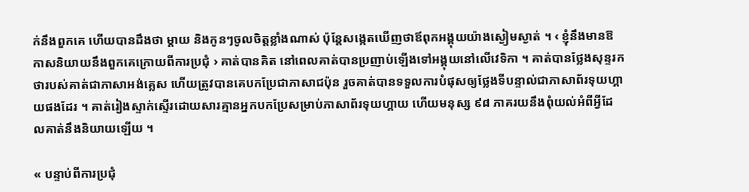ក់នឹងពួកគេ ហើយបានដឹងថា ម្ដាយ និងកូនៗចូលចិត្តខ្លាំងណាស់ ប៉ុន្តែសង្កេតឃើញថាឪពុកអង្គុយយ៉ាងស្ងៀមស្ងាត់ ។ ‹ ខ្ញុំនឹងមានឱកាសនិយាយនឹងពួកគេក្រោយពីការប្រជុំ › គាត់បានគិត នៅពេលគាត់បានប្រញាប់ឡើងទៅអង្គុយនៅលើវេទិកា ។ គាត់បានថ្លែងសុន្ទរកថារបស់គាត់ជាភាសាអង់គ្លេស ហើយត្រូវបានគេបកប្រែជាភាសាជប៉ុន រួចគាត់បានទទួលការបំផុសឲ្យថ្លែងទីបន្ទាល់ជាភាសាព័រទុយហ្គាយផងដែរ ។ គាត់រៀងស្ទាក់ស្ទើរដោយសារគ្មានអ្នកបកប្រែសម្រាប់ភាសាព័រទុយហ្គាយ ហើយមនុស្ស ៩៨ ភាគរយនឹងពុំយល់អំពីអ្វីដែលគាត់នឹងនិយាយឡើយ ។

« បន្ទាប់ពីការប្រជុំ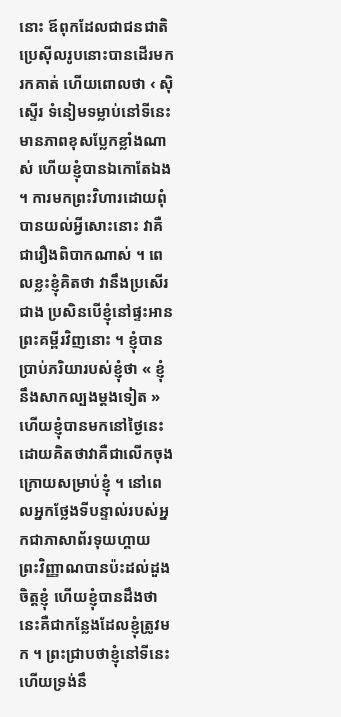នោះ ឪពុកដែលជាជនជាតិប្រេស៊ីលរូបនោះបានដើរមករកគាត់ ហើយពោលថា ‹ ស៊ិស្ទើរ ទំនៀមទម្លាប់នៅទីនេះមានភាពខុសប្លែកខ្លាំងណាស់ ហើយខ្ញុំបានឯកោតែឯង ។ ការមកព្រះវិហារដោយពុំបានយល់អ្វីសោះនោះ វាគឺជារឿងពិបាកណាស់ ។ ពេលខ្លះខ្ញុំគិតថា វានឹងប្រសើរជាង ប្រសិនបើខ្ញុំនៅផ្ទះអានព្រះគម្ពីរវិញនោះ ។ ខ្ញុំបានប្រាប់ភរិយារបស់ខ្ញុំថា « ខ្ញុំនឹងសាកល្បងម្ដងទៀត » ហើយខ្ញុំបានមកនៅថ្ងៃនេះ ដោយគិតថាវាគឺជាលើកចុងក្រោយសម្រាប់ខ្ញុំ ។ នៅពេលអ្នកថ្លែងទីបន្ទាល់របស់អ្នកជាភាសាព័រទុយហ្គាយ ព្រះវិញ្ញាណបានប៉ះដល់ដួងចិត្តខ្ញុំ ហើយខ្ញុំបានដឹងថា នេះគឺជាកន្លែងដែលខ្ញុំត្រូវមក ។ ព្រះជ្រាបថាខ្ញុំនៅទីនេះ ហើយទ្រង់នឹ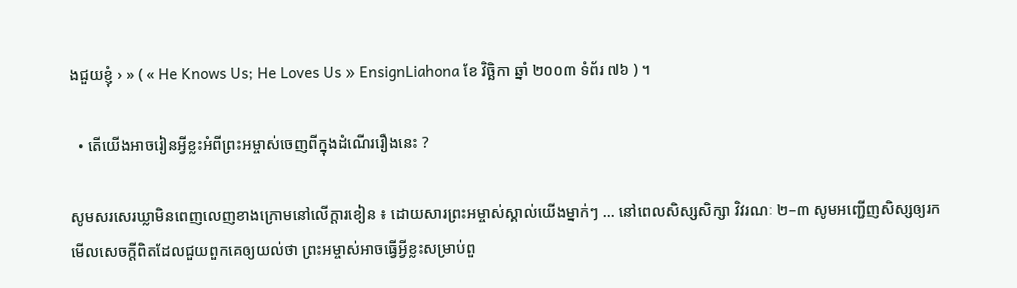ងជួយខ្ញុំ › » ( « He Knows Us; He Loves Us » EnsignLiahona ខែ វិច្ឆិកា ឆ្នាំ ២០០៣ ទំព័រ ៧៦ ) ។

  • តើយើងអាចរៀនអ្វីខ្លះអំពីព្រះអម្ចាស់ចេញពីក្នុងដំណើររឿងនេះ ?

សូមសរសេរឃ្លាមិនពេញលេញខាងក្រោមនៅលើក្ដារខៀន ៖ ដោយសារព្រះអម្ចាស់ស្គាល់យើងម្នាក់ៗ … នៅពេលសិស្សសិក្សា វិវរណៈ ២–៣ សូមអញ្ជើញសិស្សឲ្យរកមើលសេចក្ដីពិតដែលជួយពួកគេឲ្យយល់ថា ព្រះអម្ចាស់អាចធ្វើអ្វីខ្លះសម្រាប់ពួ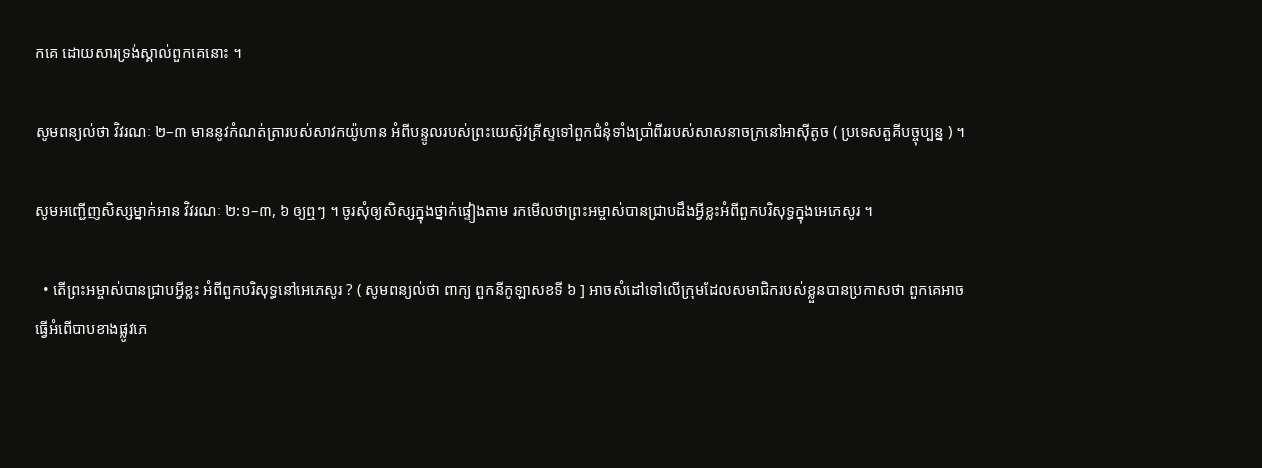កគេ ដោយសារទ្រង់ស្គាល់ពួកគេនោះ ។

សូមពន្យល់ថា វិវរណៈ ២–៣ មាននូវកំណត់ត្រារបស់សាវកយ៉ូហាន អំពីបន្ទូលរបស់ព្រះយេស៊ូវគ្រីស្ទទៅពួកជំនុំទាំងប្រាំពីររបស់សាសនាចក្រនៅអាស៊ីតូច ( ប្រទេសតួគីបច្ចុប្បន្ន ) ។

សូមអញ្ជើញសិស្សម្នាក់អាន វិវរណៈ ២:១–៣, ៦ ឲ្យឮៗ ។ ចូរសុំឲ្យសិស្សក្នុងថ្នាក់ផ្ទៀងតាម រកមើលថាព្រះអម្ចាស់បានជ្រាបដឹងអ្វីខ្លះអំពីពួកបរិសុទ្ធក្នុងអេភេសូរ ។

  • តើព្រះអម្ចាស់បានជ្រាបអ្វីខ្លះ អំពីពួកបរិសុទ្ធនៅអេភេសូរ ? ( សូមពន្យល់ថា ពាក្យ ពួកនីកូឡាសខទី ៦ ] អាចសំដៅទៅលើក្រុមដែលសមាជិករបស់ខ្លួនបានប្រកាសថា ពួកគេអាចធ្វើអំពើបាបខាងផ្លូវភេ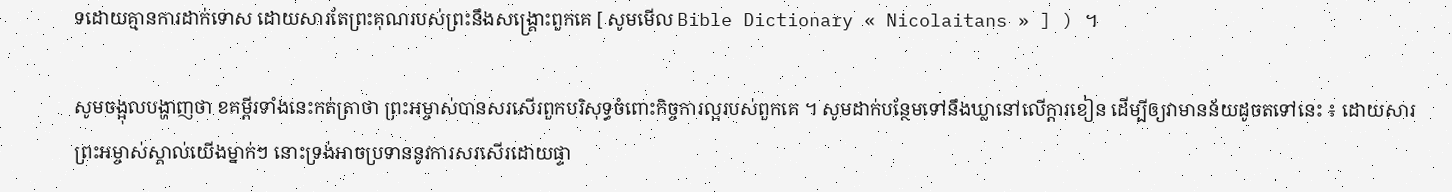ទដោយគ្មានការដាក់ទោស ដោយសារតែព្រះគុណរបស់ព្រះនឹងសង្គ្រោះពួកគេ [ សូមមើល Bible Dictionary « Nicolaitans » ] ) ។

សូមចង្អុលបង្ហាញថា ខគម្ពីរទាំងនេះកត់ត្រាថា ព្រះអម្ចាស់បានសរសើរពួកបរិសុទ្ធចំពោះកិច្ចការល្អរបស់ពួកគេ ។ សូមដាក់បន្ថែមទៅនឹងឃ្លានៅលើក្ដារខៀន ដើម្បីឲ្យវាមានន័យដូចតទៅនេះ ៖ ដោយសារព្រះអម្ចាស់ស្គាល់យើងម្នាក់ៗ នោះទ្រង់អាចប្រទាននូវការសរសើរដោយផ្ទា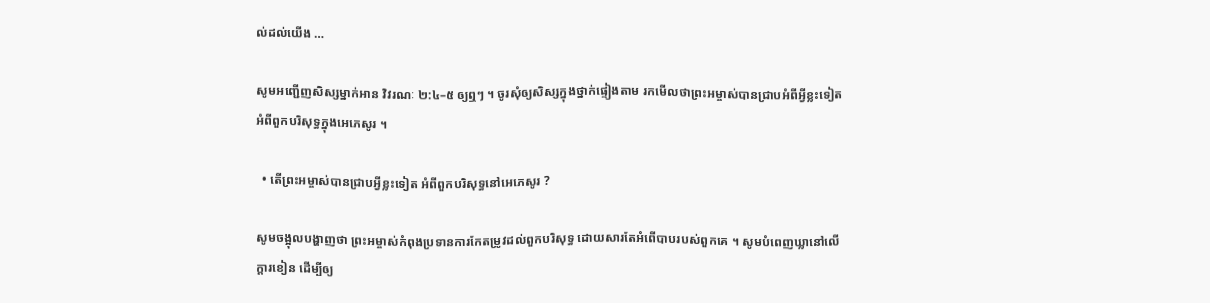ល់ដល់យើង …

សូមអញ្ជើញសិស្សម្នាក់អាន វិវរណៈ ២:៤–៥ ឲ្យឮៗ ។ ចូរសុំឲ្យសិស្សក្នុងថ្នាក់ផ្ទៀងតាម រកមើលថាព្រះអម្ចាស់បានជ្រាបអំពីអ្វីខ្លះទៀតអំពីពួកបរិសុទ្ធក្នុងអេភេសូរ ។

  • តើព្រះអម្ចាស់បានជ្រាបអ្វីខ្លះទៀត អំពីពួកបរិសុទ្ធនៅអេភេសូរ ?

សូមចង្អុលបង្ហាញថា ព្រះអម្ចាស់កំពុងប្រទានការកែតម្រូវដល់ពួកបរិសុទ្ធ ដោយសារតែអំពើបាបរបស់ពួកគេ ។ សូមបំពេញឃ្លានៅលើក្ដារខៀន ដើម្បីឲ្យ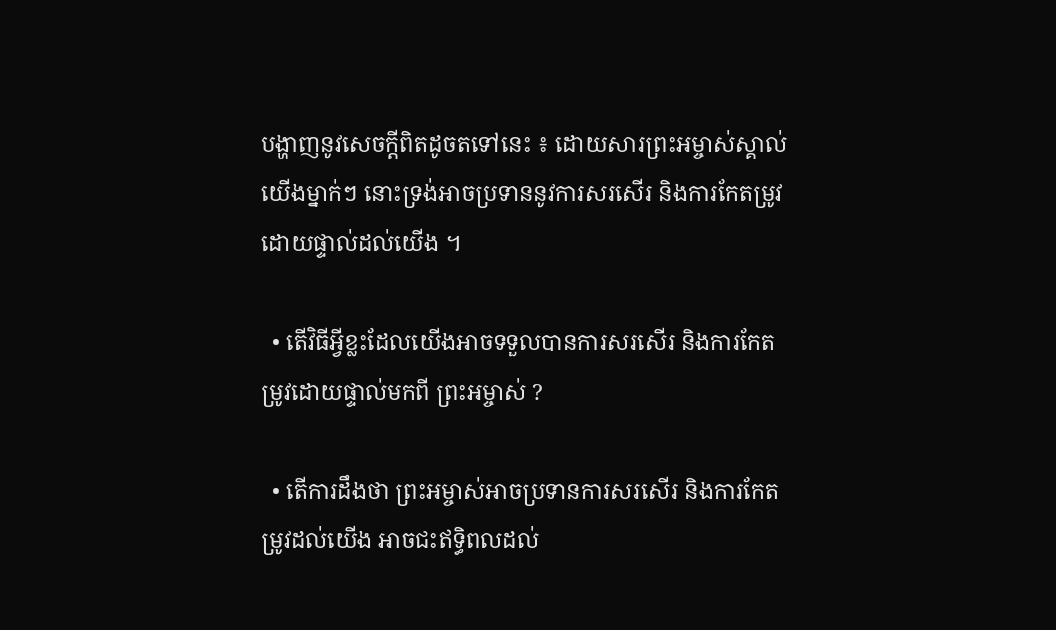បង្ហាញនូវសេចក្ដីពិតដូចតទៅនេះ ៖ ដោយសារព្រះអម្ចាស់ស្គាល់យើងម្នាក់ៗ នោះទ្រង់អាចប្រទាននូវការសរសើរ និងការកែតម្រូវដោយផ្ទាល់ដល់យើង ។

  • តើវិធីអ្វីខ្លះដែលយើងអាចទទួលបានការសរសើរ និងការកែតម្រូវដោយផ្ទាល់មកពី ព្រះអម្ចាស់ ?

  • តើការដឹងថា ព្រះអម្ចាស់អាចប្រទានការសរសើរ និងការកែតម្រូវដល់យើង អាចជះឥទ្ធិពលដល់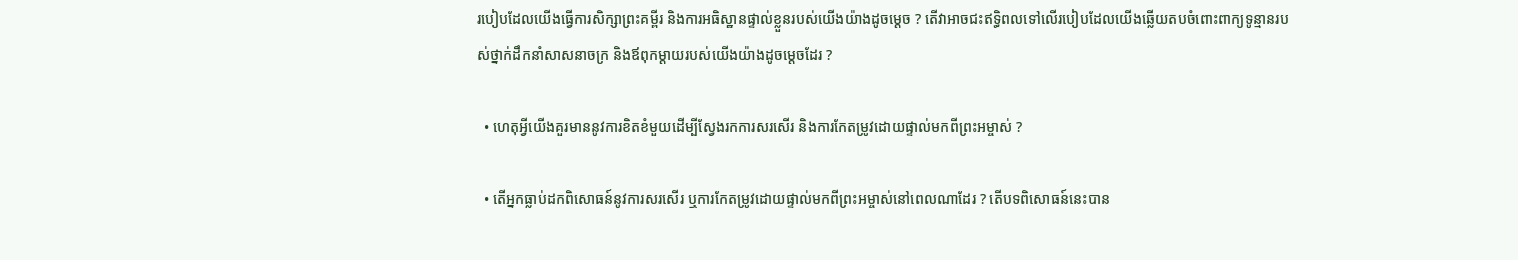របៀបដែលយើងធ្វើការសិក្សាព្រះគម្ពីរ និងការអធិស្ឋានផ្ទាល់ខ្លួនរបស់យើងយ៉ាងដូចម្ដេច ? តើវាអាចជះឥទ្ធិពលទៅលើរបៀបដែលយើងឆ្លើយតបចំពោះពាក្យទូន្មានរបស់ថ្នាក់ដឹកនាំសាសនាចក្រ និងឪពុកម្ដាយរបស់យើងយ៉ាងដូចម្ដេចដែរ ?

  • ហេតុអ្វីយើងគួរមាននូវការខិតខំមួយដើម្បីស្វែងរកការសរសើរ និងការកែតម្រូវដោយផ្ទាល់មកពីព្រះអម្ចាស់ ?

  • តើអ្នកធ្លាប់ដកពិសោធន៍នូវការសរសើរ ឬការកែតម្រូវដោយផ្ទាល់មកពីព្រះអម្ចាស់នៅពេលណាដែរ ? តើបទពិសោធន៍នេះបាន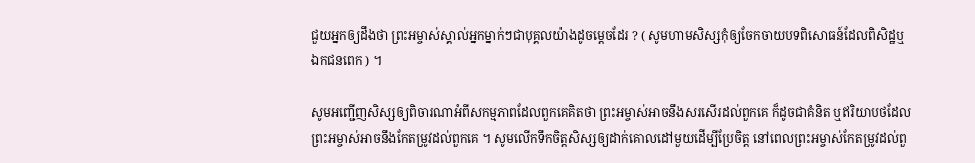ជួយអ្នកឲ្យដឹងថា ព្រះអម្ចាស់ស្គាល់អ្នកម្នាក់ៗជាបុគ្គលយ៉ាងដូចម្ដេចដែរ ? ( សូមហាមសិស្សកុំឲ្យចែកចាយបទពិសោធន៍ដែលពិសិដ្ឋឬ ឯកជនពេក ) ។

សូមអញ្ជើញសិស្សឲ្យពិចារណាអំពីសកម្មភាពដែលពួកគេគិតថា ព្រះអម្ចាស់អាចនឹងសរសើរដល់ពួកគេ ក៏ដូចជាគំនិត ឬឥរិយាបថដែលព្រះអម្ចាស់អាចនឹងកែតម្រូវដល់ពួកគេ ។ សូមលើកទឹកចិត្តសិស្សឲ្យដាក់គោលដៅមួយដើម្បីប្រែចិត្ត នៅពេលព្រះអម្ចាស់កែតម្រូវដល់ពួ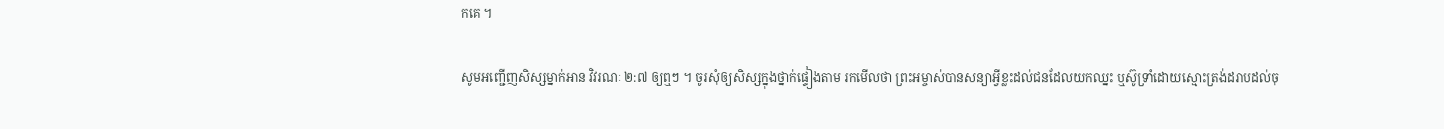កគេ ។

សូមអញ្ជើញសិស្សម្នាក់អាន វិវរណៈ ២:៧ ឲ្យឮៗ ។ ចូរសុំឲ្យសិស្សក្នុងថ្នាក់ផ្ទៀងតាម រកមើលថា ព្រះអម្ចាស់បានសន្យាអ្វីខ្លះដល់ជនដែលយកឈ្នះ ឬស៊ូទ្រាំដោយស្មោះត្រង់ដរាបដល់ចុ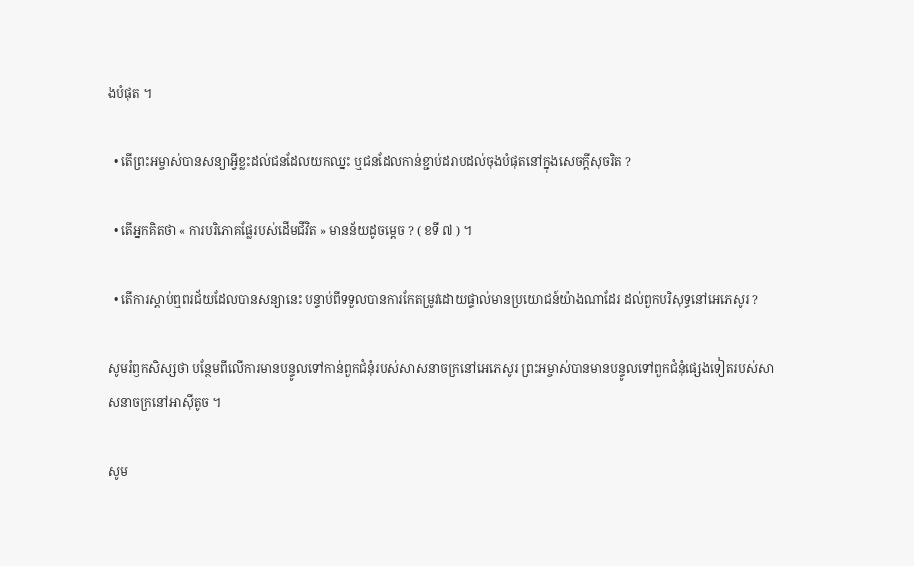ងបំផុត ។

  • តើព្រះអម្ចាស់បានសន្យាអ្វីខ្លះដល់ជនដែលយកឈ្នះ ឬជនដែលកាន់ខ្ជាប់ដរាបដល់ចុងបំផុតនៅក្នុងសេចក្ដីសុចរិត ?

  • តើអ្នកគិតថា « ការបរិភោគផ្លែរបស់ដើមជីវិត » មានន័យដូចម្ដេច ? ( ខទី ៧ ) ។

  • តើការស្ដាប់ឮពរជ័យដែលបានសន្យានេះ បន្ទាប់ពីទទួលបានការកែតម្រូវដោយផ្ទាល់មានប្រយោជន៍យ៉ាងណាដែរ ដល់ពួកបរិសុទ្ធនៅអេភេសូរ ?

សូមរំឭកសិស្សថា បន្ថែមពីលើការមានបន្ទូលទៅកាន់ពួកជំនុំរបស់សាសនាចក្រនៅអេភេសូរ ព្រះអម្ចាស់បានមានបន្ទូលទៅពួកជំនុំផ្សេងទៀតរបស់សាសនាចក្រនៅអាស៊ីតូច ។

សូម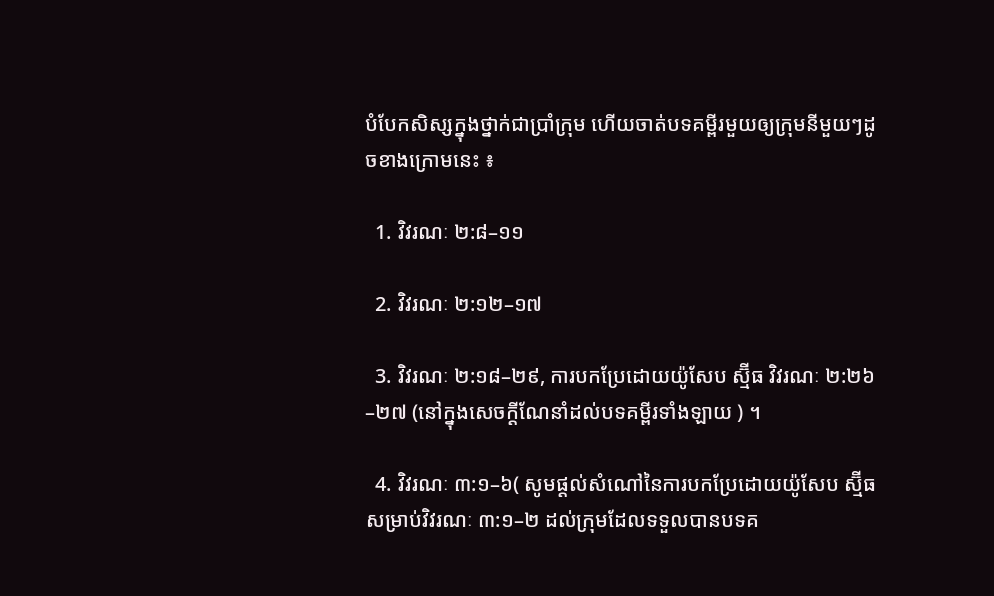បំបែកសិស្សក្នុងថ្នាក់ជាប្រាំក្រុម ហើយចាត់បទគម្ពីរមួយឲ្យក្រុមនីមួយៗដូចខាងក្រោមនេះ ៖

  1. វិវរណៈ ២:៨–១១

  2. វិវរណៈ ២:១២–១៧

  3. វិវរណៈ ២:១៨–២៩, ការបកប្រែដោយយ៉ូសែប ស្ម៊ីធ វិវរណៈ ២:២៦–២៧ (នៅក្នុងសេចក្ដីណែនាំដល់បទគម្ពីរទាំងឡាយ ) ។

  4. វិវរណៈ ៣:១–៦( សូមផ្ដល់សំណៅនៃការបកប្រែដោយយ៉ូសែប ស្ម៊ីធ សម្រាប់វិវរណៈ ៣:១–២ ដល់ក្រុមដែលទទួលបានបទគ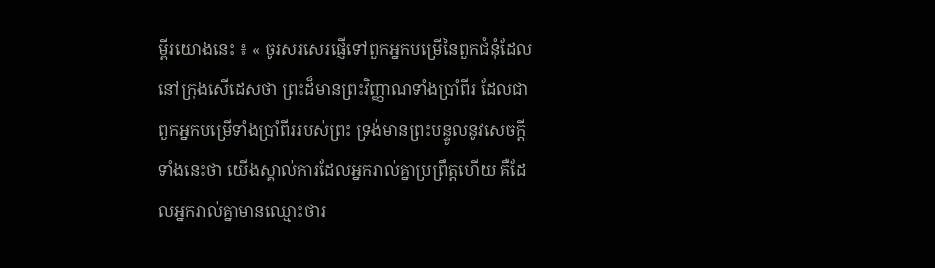ម្ពីរយោងនេះ ៖ « ចូរសរសេរផ្ញើទៅពួកអ្នកបម្រើនៃពួកជំនុំដែលនៅក្រុងសើដេសថា ព្រះដ៏មានព្រះវិញ្ញាណទាំងប្រាំពីរ ដែលជាពួកអ្នកបម្រើទាំងប្រាំពីររបស់ព្រះ ទ្រង់មានព្រះបន្ទូលនូវសេចក្ដីទាំងនេះថា យើងស្គាល់ការដែលអ្នករាល់គ្នាប្រព្រឹត្តហើយ គឺដែលអ្នករាល់គ្នាមានឈ្មោះថារ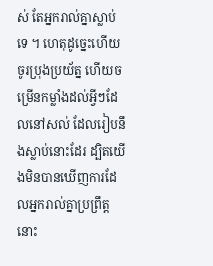ស់ តែអ្នករាល់គ្នាស្លាប់ទេ ។ ហេតុដូច្នេះហើយ ចូរប្រុងប្រយ័ត្ន ហើយចម្រើនកម្លាំងដល់អ្វីៗដែលនៅសល់ ដែលរៀបនឹងស្លាប់នោះដែរ ដ្បិតយើងមិនបានឃើញការដែលអ្នករាល់គ្នាប្រព្រឹត្តនោះ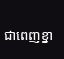ជាពេញខ្នា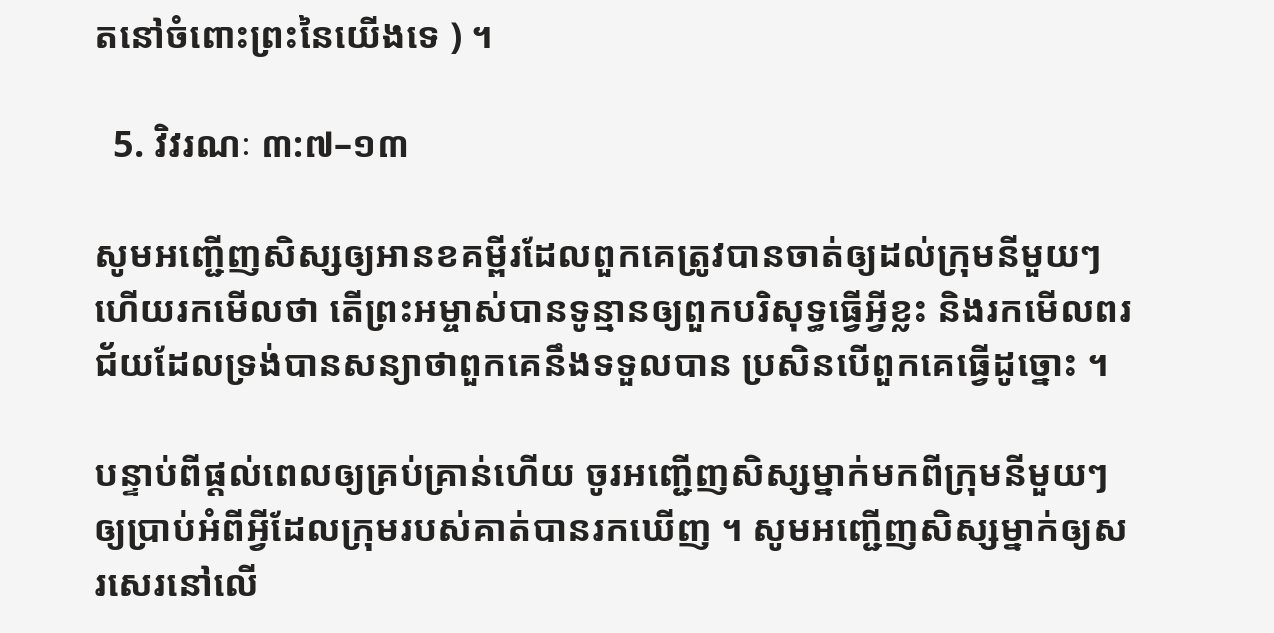តនៅចំពោះព្រះនៃយើងទេ ) ។

  5. វិវរណៈ ៣:៧–១៣

សូមអញ្ជើញសិស្សឲ្យអានខគម្ពីរដែលពួកគេត្រូវបានចាត់ឲ្យដល់ក្រុមនីមួយៗ ហើយរកមើលថា តើព្រះអម្ចាស់បានទូន្មានឲ្យពួកបរិសុទ្ធធ្វើអ្វីខ្លះ និងរកមើលពរជ័យដែលទ្រង់បានសន្យាថាពួកគេនឹងទទួលបាន ប្រសិនបើពួកគេធ្វើដូច្នោះ ។

បន្ទាប់ពីផ្តល់ពេលឲ្យគ្រប់គ្រាន់ហើយ ចូរអញ្ជើញសិស្សម្នាក់មកពីក្រុមនីមួយៗឲ្យប្រាប់អំពីអ្វីដែលក្រុមរបស់គាត់បានរកឃើញ ។ សូមអញ្ជើញសិស្សម្នាក់ឲ្យសរសេរនៅលើ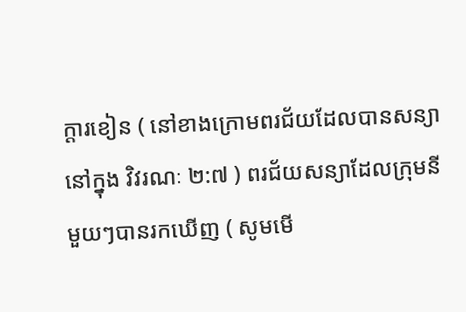ក្ដារខៀន ( នៅខាងក្រោមពរជ័យដែលបានសន្យានៅក្នុង វិវរណៈ ២:៧ ) ពរជ័យសន្យាដែលក្រុមនីមួយៗបានរកឃើញ ( សូមមើ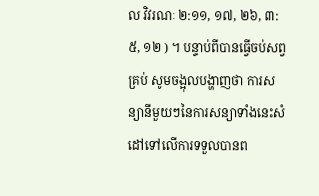ល វិវរណៈ ២:១១, ១៧, ២៦, ៣:៥, ១២ ) ។ បន្ទាប់ពីបានធ្វើចប់សព្វគ្រប់ សូមចង្អុលបង្ហាញថា ការសន្យានីមួយៗនៃការសន្យាទាំងនេះសំដៅទៅលើការទទួលបានព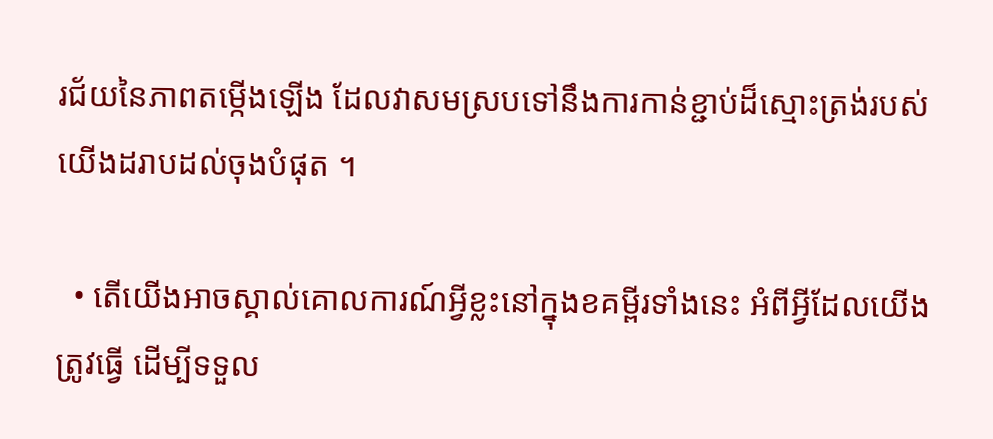រជ័យនៃភាពតម្កើងឡើង ដែលវាសមស្របទៅនឹងការកាន់ខ្ជាប់ដ៏ស្មោះត្រង់របស់យើងដរាបដល់ចុងបំផុត ។

  • តើយើងអាចស្គាល់គោលការណ៍អ្វីខ្លះនៅក្នុងខគម្ពីរទាំងនេះ អំពីអ្វីដែលយើងត្រូវធ្វើ ដើម្បីទទួល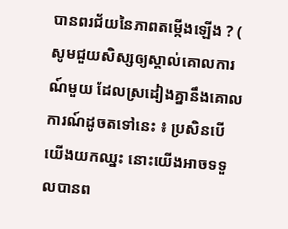បានពរជ័យនៃភាពតម្កើងឡើង ? ( សូមជួយសិស្សឲ្យស្គាល់គោលការណ៍មួយ ដែលស្រដៀងគ្នានឹងគោលការណ៍ដូចតទៅនេះ ៖ ប្រសិនបើយើងយកឈ្នះ នោះយើងអាចទទួលបានព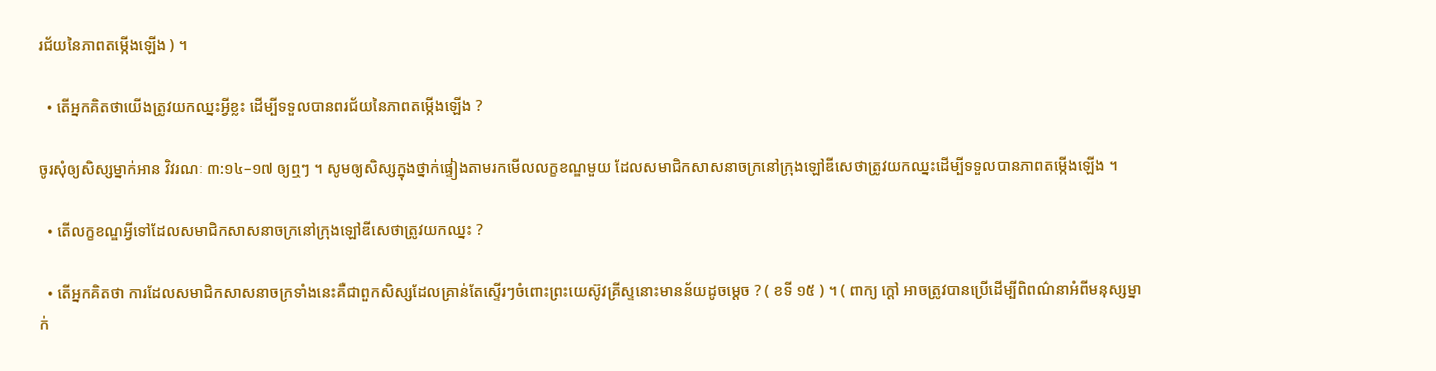រជ័យនៃភាពតម្កើងឡើង ) ។

  • តើអ្នកគិតថាយើងត្រូវយកឈ្នះអ្វីខ្លះ ដើម្បីទទួលបានពរជ័យនៃភាពតម្កើងឡើង ?

ចូរសុំឲ្យសិស្សម្នាក់អាន វិវរណៈ ៣:១៤–១៧ ឲ្យឮៗ ។ សូមឲ្យសិស្សក្នុងថ្នាក់ផ្ទៀងតាមរកមើលលក្ខខណ្ឌមួយ ដែលសមាជិកសាសនាចក្រនៅក្រុងឡៅឌីសេថាត្រូវយកឈ្នះដើម្បីទទួលបានភាពតម្កើងឡើង ។

  • តើលក្ខខណ្ឌអ្វីទៅដែលសមាជិកសាសនាចក្រនៅក្រុងឡៅឌីសេថាត្រូវយកឈ្នះ ?

  • តើអ្នកគិតថា ការដែលសមាជិកសាសនាចក្រទាំងនេះគឺជាពួកសិស្សដែលគ្រាន់តែស្ទើរៗចំពោះព្រះយេស៊ូវគ្រីស្ទនោះមានន័យដូចម្ដេច ? ( ខទី ១៥ ) ។ ( ពាក្យ ក្ដៅ អាចត្រូវបានប្រើដើម្បីពិពណ៌នាអំពីមនុស្សម្នាក់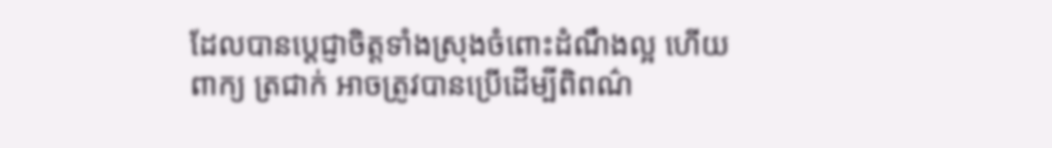ដែលបានប្ដេជ្ញាចិត្តទាំងស្រុងចំពោះដំណឹងល្អ ហើយពាក្យ ត្រជាក់ អាចត្រូវបានប្រើដើម្បីពិពណ៌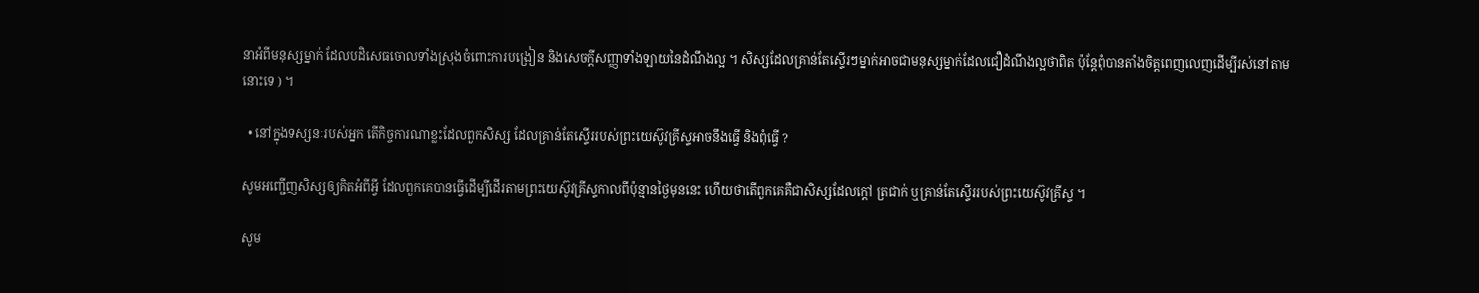នាអំពីមនុស្សម្នាក់ ដែលបដិសេធចោលទាំងស្រុងចំពោះការបង្រៀន និងសេចក្ដីសញ្ញាទាំងឡាយនៃដំណឹងល្អ ។ សិស្សដែលគ្រាន់តែស្ទើរៗម្នាក់អាចជាមនុស្សម្នាក់ដែលជឿដំណឹងល្អថាពិត ប៉ុន្តែពុំបានតាំងចិត្តពេញលេញដើម្បីរស់នៅតាមនោះទេ ) ។

  • នៅក្នុងទស្សនៈរបស់អ្នក តើកិច្ចការណាខ្លះដែលពួកសិស្ស ដែលគ្រាន់តែស្ទើររបស់ព្រះយេស៊ូវគ្រីស្ទអាចនឹងធ្វើ និងពុំធ្វើ ?

សូមអញ្ជើញសិស្សឲ្យគិតអំពីអ្វី ដែលពួកគេបានធ្វើដើម្បីដើរតាមព្រះយេស៊ូវគ្រីស្ទកាលពីប៉ុន្មានថ្ងៃមុននេះ ហើយថាតើពួកគេគឺជាសិស្សដែលក្ដៅ ត្រជាក់ ឬគ្រាន់តែស្ទើររបស់ព្រះយេស៊ូវគ្រីស្ទ ។

សូម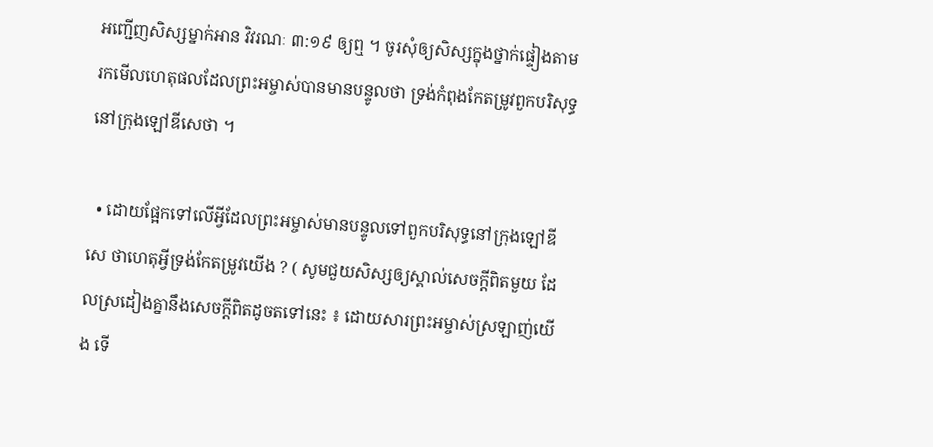អញ្ជើញសិស្សម្នាក់អាន វិវរណៈ ៣:១៩ ឲ្យឮ ។ ចូរសុំឲ្យសិស្សក្នុងថ្នាក់ផ្ទៀងតាម រកមើលហេតុផលដែលព្រះអម្ចាស់បានមានបន្ទូលថា ទ្រង់កំពុងកែតម្រូវពួកបរិសុទ្ធនៅក្រុងឡៅឌីសេថា ។

  • ដោយផ្អែកទៅលើអ្វីដែលព្រះអម្ចាស់មានបន្ទូលទៅពួកបរិសុទ្ធនៅក្រុងឡៅឌីសេ ថាហេតុអ្វីទ្រង់កែតម្រូវយើង ? ( សូមជួយសិស្សឲ្យស្គាល់សេចក្ដីពិតមួយ ដែលស្រដៀងគ្នានឹងសេចក្ដីពិតដូចតទៅនេះ ៖ ដោយសារព្រះអម្ចាស់ស្រឡាញ់យើង ទើ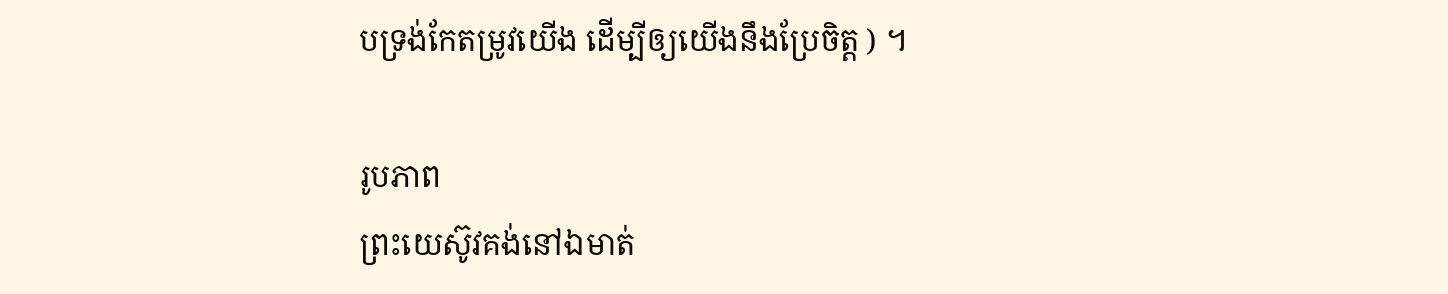បទ្រង់កែតម្រូវយើង ដើម្បីឲ្យយើងនឹងប្រែចិត្ត ) ។

រូបភាព
ព្រះយេស៊ូវគង់នៅឯមាត់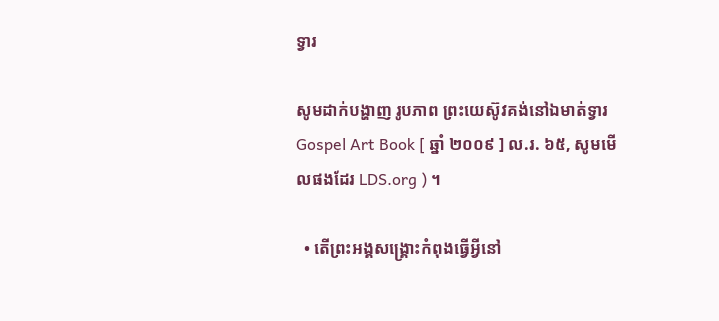ទ្វារ

សូមដាក់បង្ហាញ រូបភាព ព្រះយេស៊ូវគង់នៅឯមាត់ទ្វារGospel Art Book [ ឆ្នាំ ២០០៩ ] ល.រ. ៦៥, សូមមើលផងដែរ LDS.org ) ។

  • តើព្រះអង្គសង្គ្រោះកំពុងធ្វើអ្វីនៅ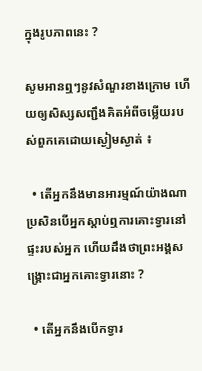ក្នុងរូបភាពនេះ ?

សូមអានឮៗនូវសំណួរខាងក្រោម ហើយឲ្យសិស្សសញ្ជឹងគិតអំពីចម្លើយរបស់ពួកគេដោយស្ងៀមស្ងាត់ ៖

  • តើអ្នកនឹងមានអារម្មណ៍យ៉ាងណា ប្រសិនបើអ្នកស្ដាប់ឮការគោះទ្វារនៅផ្ទះរបស់អ្នក ហើយដឹងថាព្រះអង្គសង្គ្រោះជាអ្នកគោះទ្វារនោះ ?

  • តើអ្នកនឹងបើកទ្វារ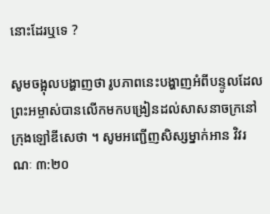នោះដែរឬទេ ?

សូមចង្អុលបង្ហាញថា រូបភាពនេះបង្ហាញអំពីបន្ទូលដែលព្រះអម្ចាស់បានលើកមកបង្រៀនដល់សាសនាចក្រនៅក្រុងឡៅឌីសេថា ។ សូមអញ្ជើញសិស្សម្នាក់អាន វិវរណៈ ៣:២០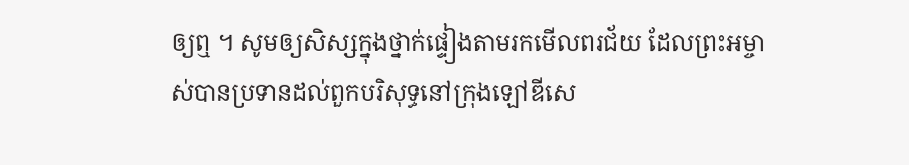ឲ្យឮ ។ សូមឲ្យសិស្សក្នុងថ្នាក់ផ្ទៀងតាមរកមើលពរជ័យ ដែលព្រះអម្ចាស់បានប្រទានដល់ពួកបរិសុទ្ធនៅក្រុងឡៅឌីសេ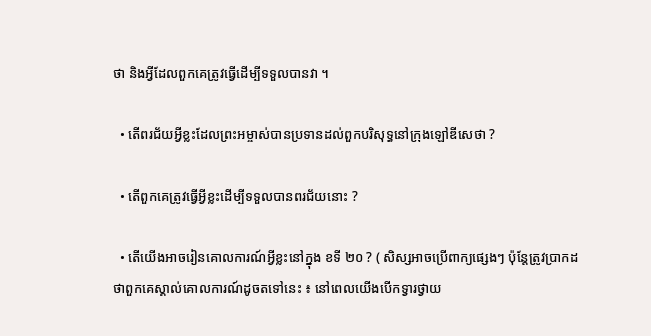ថា និងអ្វីដែលពួកគេត្រូវធ្វើដើម្បីទទួលបានវា ។

  • តើពរជ័យអ្វីខ្លះដែលព្រះអម្ចាស់បានប្រទានដល់ពួកបរិសុទ្ធនៅក្រុងឡៅឌីសេថា ?

  • តើពួកគេត្រូវធ្វើអ្វីខ្លះដើម្បីទទួលបានពរជ័យនោះ ?

  • តើយើងអាចរៀនគោលការណ៍អ្វីខ្លះនៅក្នុង ខទី ២០ ? ( សិស្សអាចប្រើពាក្យផ្សេងៗ ប៉ុន្តែត្រូវប្រាកដថាពួកគេស្គាល់គោលការណ៍ដូចតទៅនេះ ៖ នៅពេលយើងបើកទ្វារថ្វាយ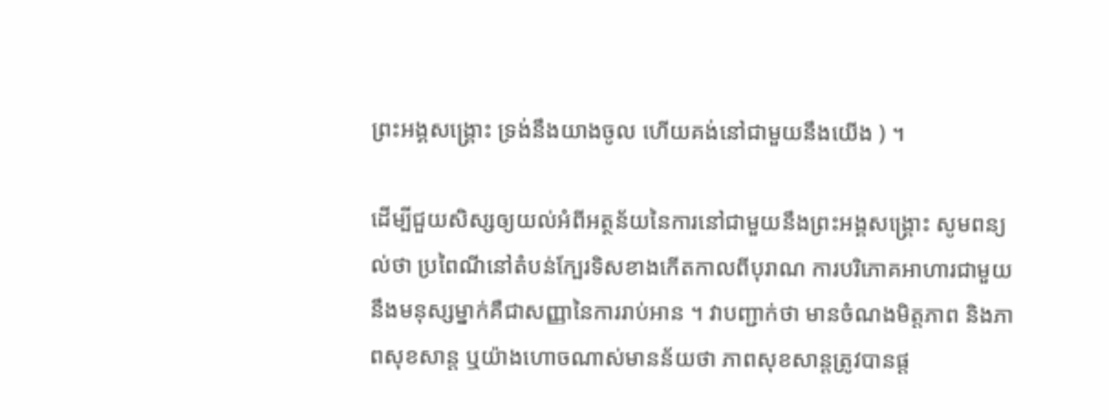ព្រះអង្គសង្គ្រោះ ទ្រង់នឹងយាងចូល ហើយគង់នៅជាមួយនឹងយើង ) ។

ដើម្បីជួយសិស្សឲ្យយល់អំពីអត្ថន័យនៃការនៅជាមួយនឹងព្រះអង្គសង្គ្រោះ សូមពន្យល់ថា ប្រពៃណីនៅតំបន់ក្បែរទិសខាងកើតកាលពីបុរាណ ការបរិភោគអាហារជាមួយនឹងមនុស្សម្នាក់គឺជាសញ្ញានៃការរាប់អាន ។ វាបញ្ជាក់ថា មានចំណងមិត្តភាព និងភាពសុខសាន្ដ ឬយ៉ាងហោចណាស់មានន័យថា ភាពសុខសាន្ដត្រូវបានផ្ដ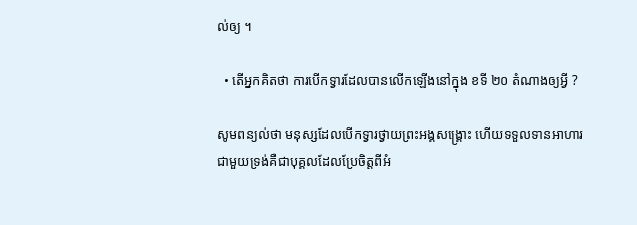ល់ឲ្យ ។

  • តើអ្នកគិតថា ការបើកទ្វារដែលបានលើកឡើងនៅក្នុង ខទី ២០ តំណាងឲ្យអ្វី ?

សូមពន្យល់ថា មនុស្សដែលបើកទ្វារថ្វាយព្រះអង្គសង្គ្រោះ ហើយទទួលទានអាហារជាមួយទ្រង់គឺជាបុគ្គលដែលប្រែចិត្តពីអំ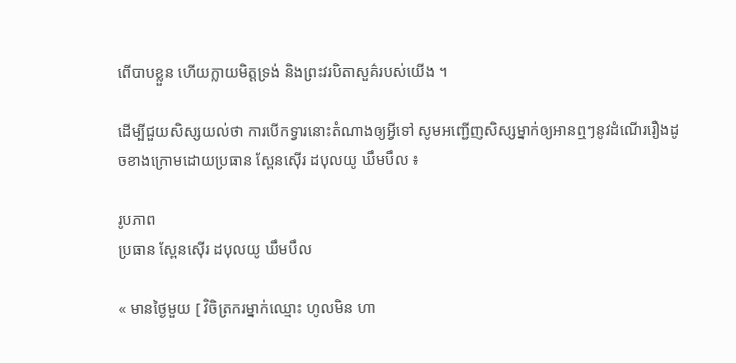ពើបាបខ្លួន ហើយក្លាយមិត្តទ្រង់ និងព្រះវរបិតាសួគ៌របស់យើង ។

ដើម្បីជួយសិស្សយល់ថា ការបើកទ្វារនោះតំណាងឲ្យអ្វីទៅ សូមអញ្ជើញសិស្សម្នាក់ឲ្យអានឮៗនូវដំណើររឿងដូចខាងក្រោមដោយប្រធាន ស្ពែនស៊ើរ ដបុលយូ ឃឹមបឹល ៖

រូបភាព
ប្រធាន ស្ពែនស៊ើរ ដបុលយូ ឃឹមបឹល

« មានថ្ងៃមួយ [ វិចិត្រករម្នាក់ឈ្មោះ ហូលមិន ហា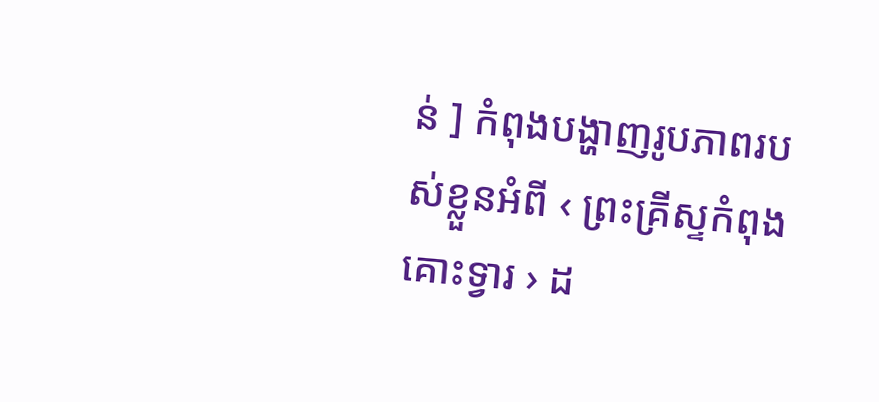ន់ ] កំពុងបង្ហាញរូបភាពរបស់ខ្លួនអំពី ‹ ព្រះគ្រីស្ទកំពុងគោះទ្វារ › ដ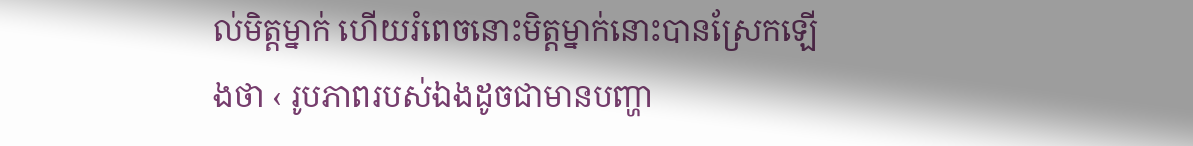ល់មិត្តម្នាក់ ហើយរំពេចនោះមិត្តម្នាក់នោះបានស្រែកឡើងថា ‹ រូបភាពរបស់ឯងដូចជាមានបញ្ហា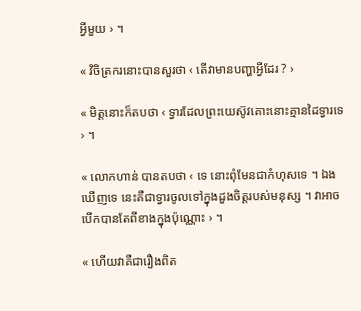អ្វីមួយ › ។

« វិចិត្រករនោះបានសួរថា ‹ តើវាមានបញ្ហាអ្វីដែរ ? ›

« មិត្តនោះក៏តបថា ‹ ទ្វារដែលព្រះយេស៊ូវគោះនោះគ្មានដៃទ្វារទេ › ។

« លោកហាន់ បានតបថា ‹ ទេ នោះពុំមែនជាកំហុសទេ ។ ឯងឃើញទេ នេះគឺជាទ្វារចូលទៅក្នុងដួងចិត្តរបស់មនុស្ស ។ វាអាចបើកបានតែពីខាងក្នុងប៉ុណ្ណោះ › ។

« ហើយវាគឺជារឿងពិត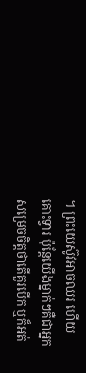។ ព្រះយេស៊ូវអាចឈរ ហើយគោះទ្វារ ប៉ុន្តែយើងម្នាក់ៗគឺជាអ្នកសម្រេចចិត្តថាតើគួរបើក ឬក៏អត់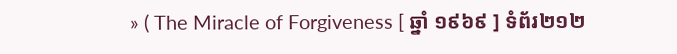» ( The Miracle of Forgiveness [ ឆ្នាំ ១៩៦៩ ] ទំព័រ២១២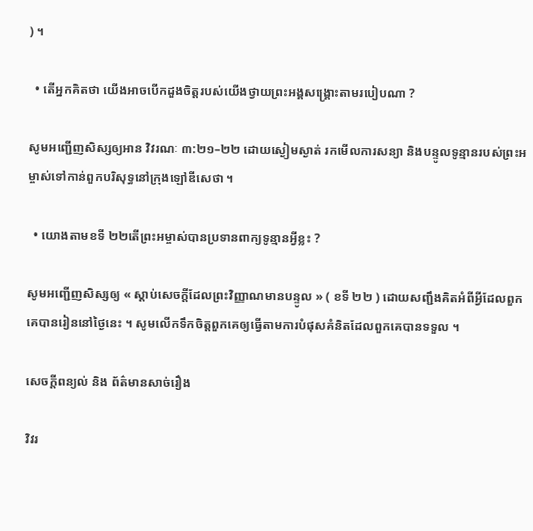) ។

  • តើអ្នកគិតថា យើងអាចបើកដួងចិត្តរបស់យើងថ្វាយព្រះអង្គសង្គ្រោះតាមរបៀបណា ?

សូមអញ្ជើញសិស្សឲ្យអាន វិវរណៈ ៣:២១–២២ ដោយស្ងៀមស្ងាត់ រកមើលការសន្យា និងបន្ទូលទូន្មានរបស់ព្រះអម្ចាស់ទៅកាន់ពួកបរិសុទ្ធនៅក្រុងឡៅឌីសេថា ។

  • យោងតាមខទី ២២តើព្រះអម្ចាស់បានប្រទានពាក្យទូន្មានអ្វីខ្លះ ?

សូមអញ្ជើញសិស្សឲ្យ « ស្ដាប់សេចក្ដីដែលព្រះវិញ្ញាណមានបន្ទូល » ( ខទី ២២ ) ដោយសញ្ជឹងគិតអំពីអ្វីដែលពួកគេបានរៀននៅថ្ងៃនេះ ។ សូមលើកទឹកចិត្តពួកគេឲ្យធ្វើតាមការបំផុសគំនិតដែលពួកគេបានទទួល ។

សេចក្តីពន្យល់ និង ព័ត៌មានសាច់រឿង

វិវរ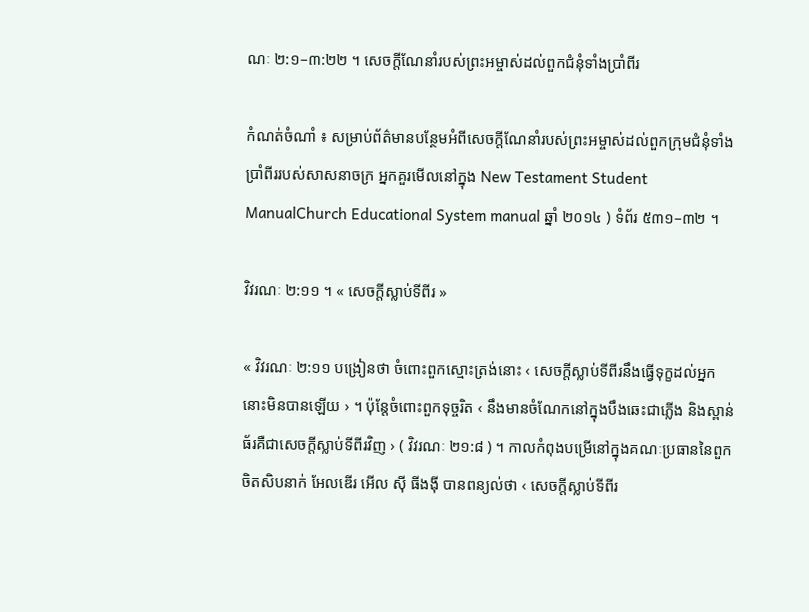ណៈ ២:១–៣:២២ ។ សេចក្ដីណែនាំរបស់ព្រះអម្ចាស់ដល់ពួកជំនុំទាំងប្រាំពីរ

កំណត់ចំណាំ ៖ សម្រាប់ព័ត៌មានបន្ថែមអំពីសេចក្ដីណែនាំរបស់ព្រះអម្ចាស់ដល់ពួកក្រុមជំនុំទាំងប្រាំពីររបស់សាសនាចក្រ អ្នកគួរមើលនៅក្នុង New Testament Student ManualChurch Educational System manual ឆ្នាំ ២០១៤ ) ទំព័រ ៥៣១–៣២ ។

វិវរណៈ ២:១១ ។ « សេចក្ដីស្លាប់ទីពីរ »

« វិវរណៈ ២:១១ បង្រៀនថា ចំពោះពួកស្មោះត្រង់នោះ ‹ សេចក្ដីស្លាប់ទីពីរនឹងធ្វើទុក្ខដល់អ្នកនោះមិនបានឡើយ › ។ ប៉ុន្តែចំពោះពួកទុច្ចរិត ‹ នឹងមានចំណែកនៅក្នុងបឹងឆេះជាភ្លើង និងស្ពាន់ធ័រគឺជាសេចក្ដីស្លាប់ទីពីរវិញ › ( វិវរណៈ ២១:៨ ) ។ កាលកំពុងបម្រើនៅក្នុងគណៈប្រធាននៃពួកចិតសិបនាក់ អែលឌើរ អើល ស៊ី ធីងង៉ី បានពន្យល់ថា ‹ សេចក្ដីស្លាប់ទីពីរ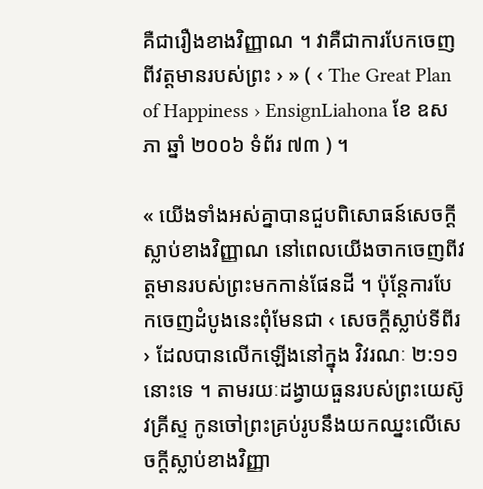គឺជារឿងខាងវិញ្ញាណ ។ វាគឺជាការបែកចេញពីវត្តមានរបស់ព្រះ › » ( ‹ The Great Plan of Happiness › EnsignLiahona ខែ ឧសភា ឆ្នាំ ២០០៦ ទំព័រ ៧៣ ) ។

« យើងទាំងអស់គ្នាបានជួបពិសោធន៍សេចក្ដីស្លាប់ខាងវិញ្ញាណ នៅពេលយើងចាកចេញពីវត្តមានរបស់ព្រះមកកាន់ផែនដី ។ ប៉ុន្តែការបែកចេញដំបូងនេះពុំមែនជា ‹ សេចក្ដីស្លាប់ទីពីរ › ដែលបានលើកឡើងនៅក្នុង វិវរណៈ ២:១១នោះទេ ។ តាមរយៈដង្វាយធួនរបស់ព្រះយេស៊ូវគ្រីស្ទ កូនចៅព្រះគ្រប់រូបនឹងយកឈ្នះលើសេចក្ដីស្លាប់ខាងវិញ្ញា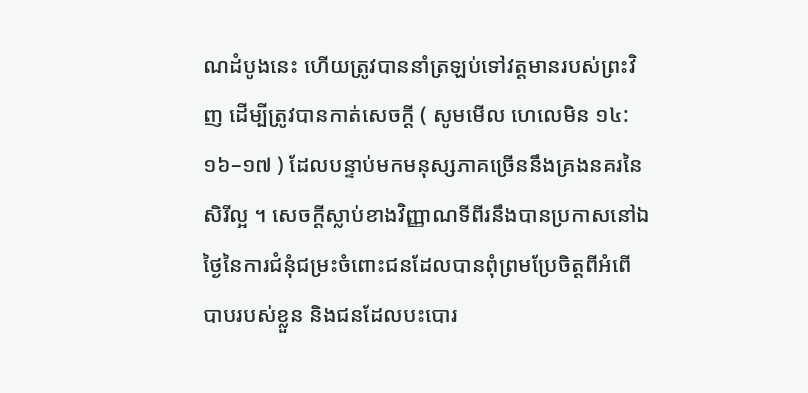ណដំបូងនេះ ហើយត្រូវបាននាំត្រឡប់ទៅវត្តមានរបស់ព្រះវិញ ដើម្បីត្រូវបានកាត់សេចក្ដី ( សូមមើល ហេលេមិន ១៤:១៦–១៧ ) ដែលបន្ទាប់មកមនុស្សភាគច្រើននឹងគ្រងនគរនៃសិរីល្អ ។ សេចក្ដីស្លាប់ខាងវិញ្ញាណទីពីរនឹងបានប្រកាសនៅឯថ្ងៃនៃការជំនុំជម្រះចំពោះជនដែលបានពុំព្រមប្រែចិត្តពីអំពើបាបរបស់ខ្លួន និងជនដែលបះបោរ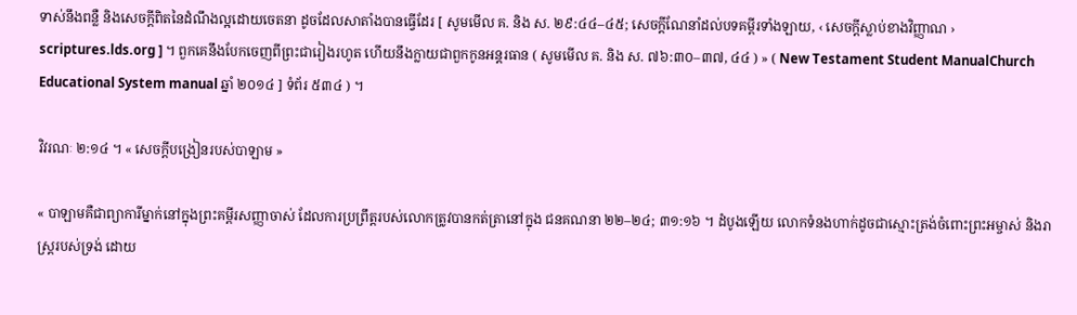ទាស់នឹងពន្លឺ និងសេចក្ដីពិតនៃដំណឹងល្អដោយចេតនា ដូចដែលសាតាំងបានធ្វើដែរ [ សូមមើល គ. និង ស. ២៩:៤៤–៤៥; សេចក្ដីណែនាំដល់បទគម្ពីរទាំងឡាយ, ‹ សេចក្ដីស្លាប់ខាងវិញ្ញាណ › scriptures.lds.org ] ។ ពួកគេនឹងបែកចេញពីព្រះជារៀងរហូត ហើយនឹងក្លាយជាពួកកូនអន្តរធាន ( សូមមើល គ. និង ស. ៧៦:៣០–៣៧, ៤៤ ) » ( New Testament Student ManualChurch Educational System manual ឆ្នាំ ២០១៤ ] ទំព័រ ៥៣៤ ) ។

វិវរណៈ ២:១៤ ។ « សេចក្តីបង្រៀនរបស់បាឡាម »

« បាឡាមគឺជាព្យាការីម្នាក់នៅក្នុងព្រះគម្ពីរសញ្ញាចាស់ ដែលការប្រព្រឹត្តរបស់លោកត្រូវបានកត់ត្រានៅក្នុង ជនគណនា ២២–២៤; ៣១:១៦ ។ ដំបូងឡើយ លោកទំនងហាក់ដូចជាស្មោះត្រង់ចំពោះព្រះអម្ចាស់ និងរាស្ត្ររបស់ទ្រង់ ដោយ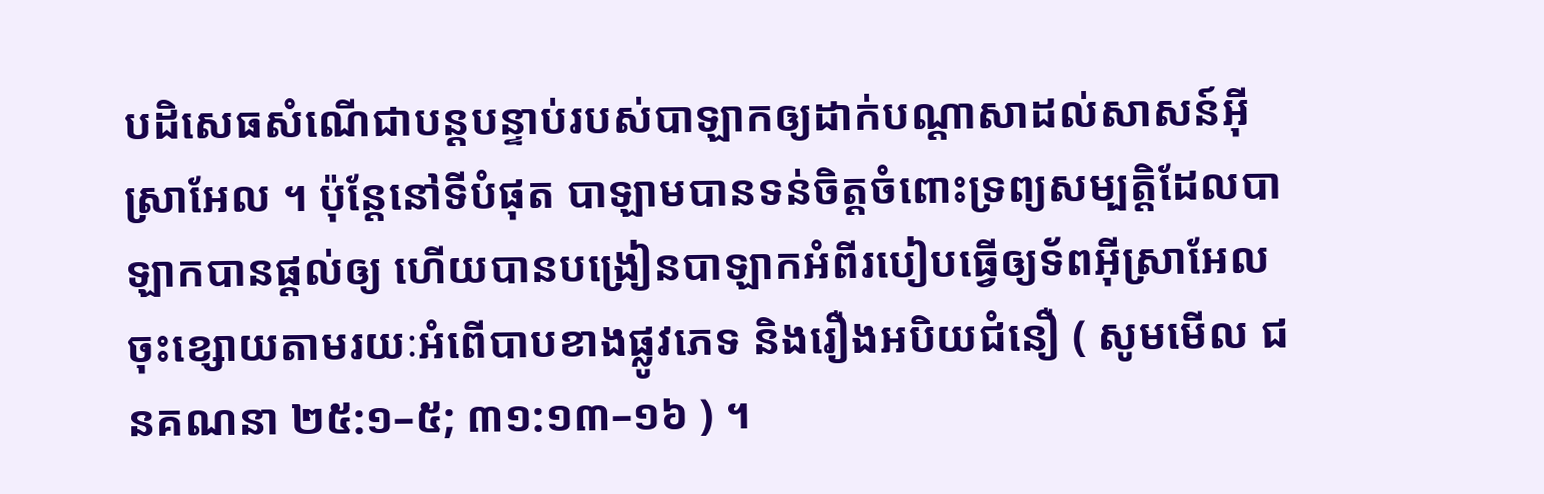បដិសេធសំណើជាបន្តបន្ទាប់របស់បាឡាកឲ្យដាក់បណ្ដាសាដល់សាសន៍អ៊ីស្រាអែល ។ ប៉ុន្តែនៅទីបំផុត បាឡាមបានទន់ចិត្តចំពោះទ្រព្យសម្បត្តិដែលបាឡាកបានផ្ដល់ឲ្យ ហើយបានបង្រៀនបាឡាកអំពីរបៀបធ្វើឲ្យទ័ពអ៊ីស្រាអែលចុះខ្សោយតាមរយៈអំពើបាបខាងផ្លូវភេទ និងរឿងអបិយជំនឿ ( សូមមើល ជនគណនា ២៥:១–៥; ៣១:១៣–១៦ ) ។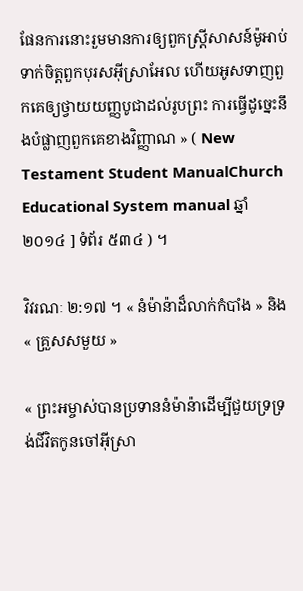ផែនការនោះរួមមានការឲ្យពួកស្ត្រីសាសន៍ម៉ូអាប់ទាក់ចិត្តពួកបុរសអ៊ីស្រាអែល ហើយអូសទាញពួកគេឲ្យថ្វាយយញ្ញបូជាដល់រូបព្រះ ការធ្វើដូច្នេះនឹងបំផ្លាញពួកគេខាងវិញ្ញាណ » ( New Testament Student ManualChurch Educational System manual ឆ្នាំ ២០១៤ ] ទំព័រ ៥៣៤ ) ។

វិវរណៈ ២:១៧ ។ « នំម៉ាន៉ាដ៏លាក់កំបាំង » និង « គ្រួសសមួយ »

« ព្រះអម្ចាស់បានប្រទាននំម៉ាន៉ាដើម្បីជួយទ្រទ្រង់ជីវិតកូនចៅអ៊ីស្រា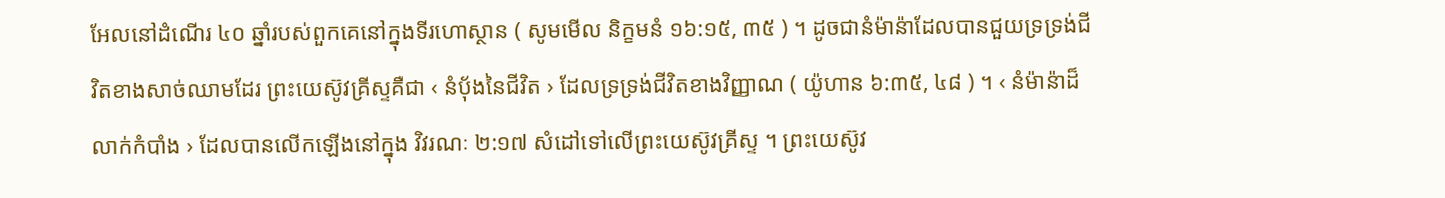អែលនៅដំណើរ ៤០ ឆ្នាំរបស់ពួកគេនៅក្នុងទីរហោស្ថាន ( សូមមើល និក្ខមនំ ១៦:១៥, ៣៥ ) ។ ដូចជានំម៉ាន៉ាដែលបានជួយទ្រទ្រង់ជីវិតខាងសាច់ឈាមដែរ ព្រះយេស៊ូវគ្រីស្ទគឺជា ‹ នំប៉័ងនៃជីវិត › ដែលទ្រទ្រង់ជីវិតខាងវិញ្ញាណ ( យ៉ូហាន ៦:៣៥, ៤៨ ) ។ ‹ នំម៉ាន៉ាដ៏លាក់កំបាំង › ដែលបានលើកឡើងនៅក្នុង វិវរណៈ ២:១៧ សំដៅទៅលើព្រះយេស៊ូវគ្រីស្ទ ។ ព្រះយេស៊ូវ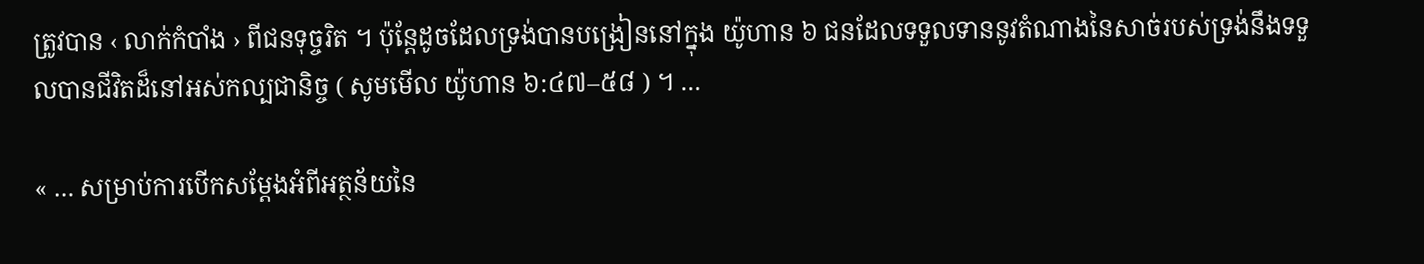ត្រូវបាន ‹ លាក់កំបាំង › ពីជនទុច្ចរិត ។ ប៉ុន្តែដូចដែលទ្រង់បានបង្រៀននៅក្នុង យ៉ូហាន ៦ ជនដែលទទួលទាននូវតំណាងនៃសាច់របស់ទ្រង់នឹងទទួលបានជីវិតដ៏នៅអស់កល្បជានិច្ច ( សូមមើល យ៉ូហាន ៦:៤៧–៥៨ ) ។ …

« … សម្រាប់ការបើកសម្ដែងអំពីអត្ថន័យនៃ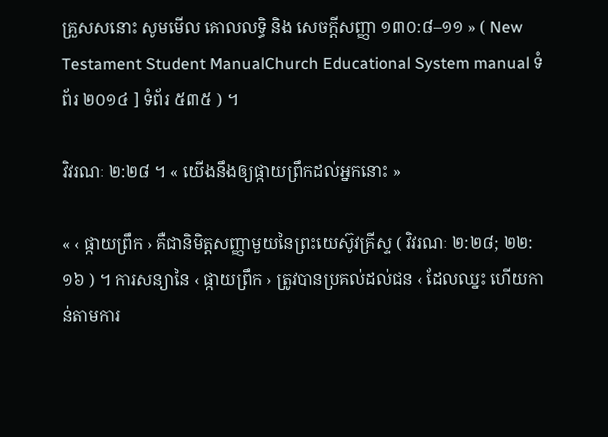គ្រួសសនោះ សូមមើល គោលលទ្ធិ និង សេចក្តីសញ្ញា ១៣០:៨–១១ » ( New Testament Student ManualChurch Educational System manual ទំព័រ ២០១៤ ] ទំព័រ ៥៣៥ ) ។

វិវរណៈ ២:២៨ ។ « យើងនឹងឲ្យផ្កាយព្រឹកដល់អ្នកនោះ »

« ‹ ផ្កាយព្រឹក › គឺជានិមិត្តសញ្ញាមួយនៃព្រះយេស៊ូវគ្រីស្ទ ( វិវរណៈ ២:២៨; ២២:១៦ ) ។ ការសន្យានៃ ‹ ផ្កាយព្រឹក › ត្រូវបានប្រគល់ដល់ជន ‹ ដែលឈ្នះ ហើយកាន់តាមការ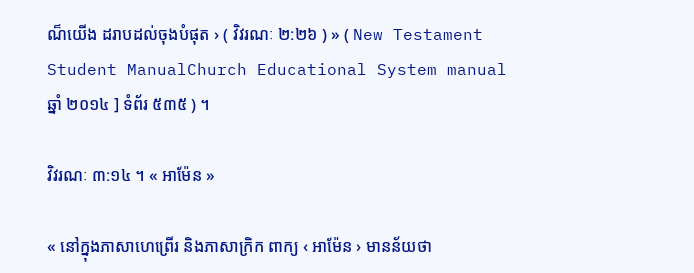ណ៏យើង ដរាបដល់ចុងបំផុត › ( វិវរណៈ ២:២៦ ) » ( New Testament Student ManualChurch Educational System manual ឆ្នាំ ២០១៤ ] ទំព័រ ៥៣៥ ) ។

វិវរណៈ ៣:១៤ ។ « អាម៉ែន »

« នៅក្នុងភាសាហេព្រើរ និងភាសាក្រិក ពាក្យ ‹ អាម៉ែន › មានន័យថា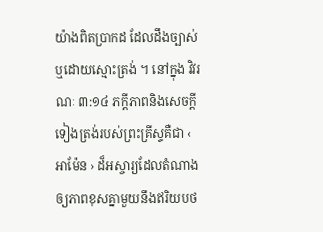យ៉ាងពិតប្រាកដ ដែលដឹងច្បាស់ ឬដោយស្មោះត្រង់ ។ នៅក្នុង វិវរណៈ ៣:១៤ ភក្ដីភាពនិងសេចក្ដីទៀងត្រង់របស់ព្រះគ្រីស្ទគឺជា ‹ អាម៉ែន › ដ៏អស្ចារ្យដែលតំណាងឲ្យភាពខុសគ្នាមួយនឹងឥរិយបថ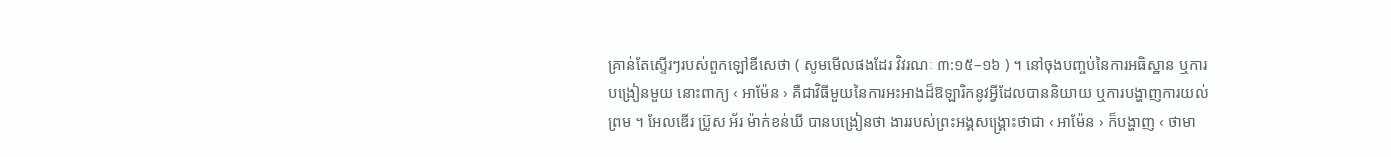គ្រាន់តែស្ទើរៗរបស់ពួកឡៅឌីសេថា ( សូមមើលផងដែរ វិវរណៈ ៣:១៥–១៦ ) ។ នៅចុងបញ្ចប់នៃការអធិស្ឋាន ឬការបង្រៀនមួយ នោះពាក្យ ‹ អាម៉ែន › គឺជាវិធីមួយនៃការអះអាងដ៏ឱឡារិកនូវអ្វីដែលបាននិយាយ ឬការបង្ហាញការយល់ព្រម ។ អែលឌើរ ប្រ៊ូស អ័រ ម៉ាក់ខន់ឃី បានបង្រៀនថា ងាររបស់ព្រះអង្គសង្គ្រោះថាជា ‹ អាម៉ែន › ក៏បង្ហាញ ‹ ថាមា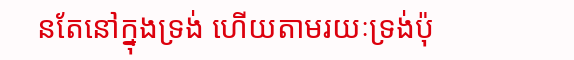នតែនៅក្នុងទ្រង់ ហើយតាមរយៈទ្រង់ប៉ុ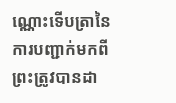ណ្ណោះទើបត្រានៃការបញ្ជាក់មកពីព្រះត្រូវបានដា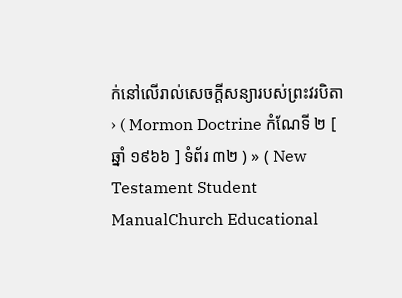ក់នៅលើរាល់សេចក្ដីសន្យារបស់ព្រះវរបិតា › ( Mormon Doctrine កំណែទី ២ [ ឆ្នាំ ១៩៦៦ ] ទំព័រ ៣២ ) » ( New Testament Student ManualChurch Educational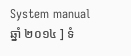System manual ឆ្នាំ ២០១៤ ] ទំ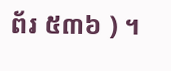ព័រ ៥៣៦ ) ។